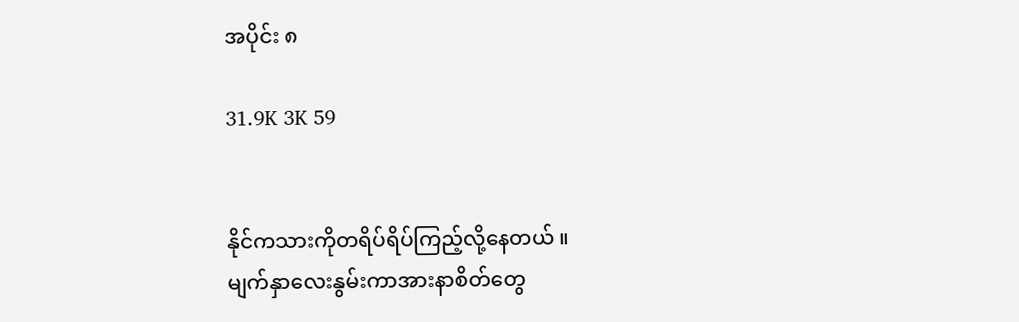အပိုင်း ၈

31.9K 3K 59


နိုင်ကသားကိုတရိပ်ရိပ်ကြည့်လို့နေတယ် ။
မျက်နှာလေးနွမ်းကာအားနာစိတ်တွေ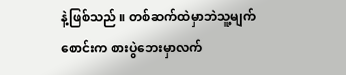နဲ့ဖြစ်သည် ။ တစ်ဆက်ထဲမှာဘဲသူ့မျက်စောင်းက စားပွဲဘေးမှာလက်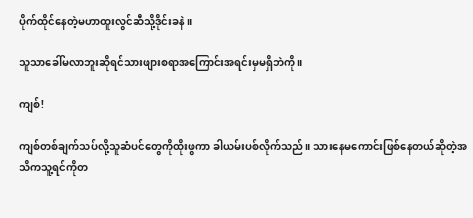ပိုက်ထိုင်နေတဲ့မဟာထူးလွင်ဆီသို့ဒိုင်းခနဲ ။

သူသာခေါ်မလာဘူးဆိုရင်သားဖျားစရာအကြောင်းအရင်းမှမရှိဘဲကို ။

ကျစ်!

ကျစ်တစ်ချက်သပ်လို့သူဆံပင်တွေကိုထိုးဖွကာ ခါယမ်းပစ်လိုက်သည် ။ သားနေမကောင်းဖြစ်နေတယ်ဆိုတဲ့အသိကသူ့ရင်ကိုတ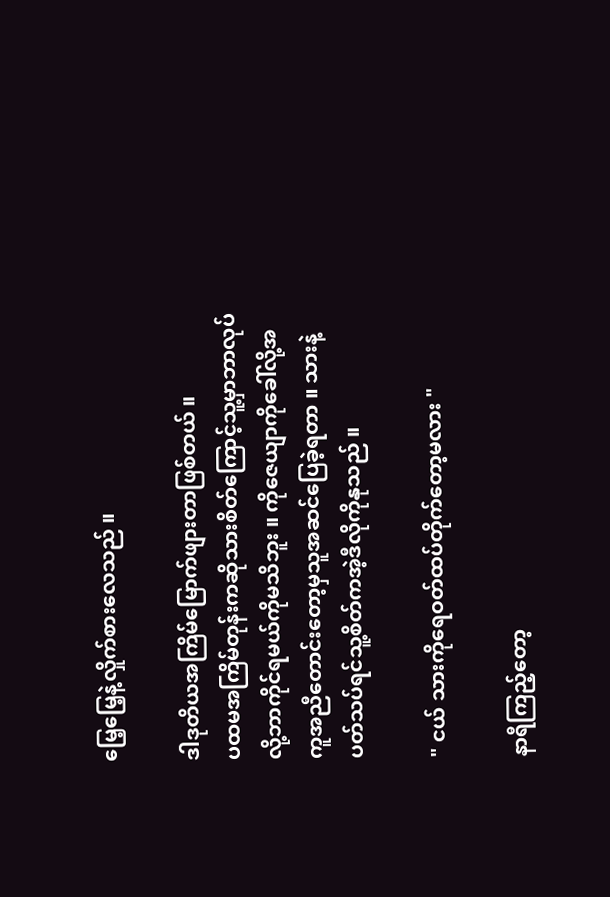မြေ့မြေ့နဲ့လှိုက်စားလေသည် ။

ဒါဒုတိယအကြိမ်မြောက်ဖျားတာဖြစ်တယ် ။
ပထမအကြိမ်တုန်းကဆိုသားစိတ်ကြောင့်သူ့မှာဘာလုပ်လို့ဘာကိုင်ရမယ်ကိုမသိဘူး ။ ကိုဇေယျာကိုခေါ်လို့အကူအညီတောင်းတော့မှသူအဆင်ပြေခဲ့ရတာ ။ သားနဲ့ပတ်သပ်ရင်သူ့စိတ်ကအဲ့ဒီလိုကိုနုသည် ။

" ငယ် သားကိုရေဝတ်ထပ်တိုက်တော့မလား "

နာရီကြည့်တော့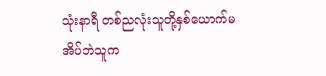သုံးနာရီ တစ်ညလုံးသူတို့နှစ်ယောက်မအိပ်ဘဲသူက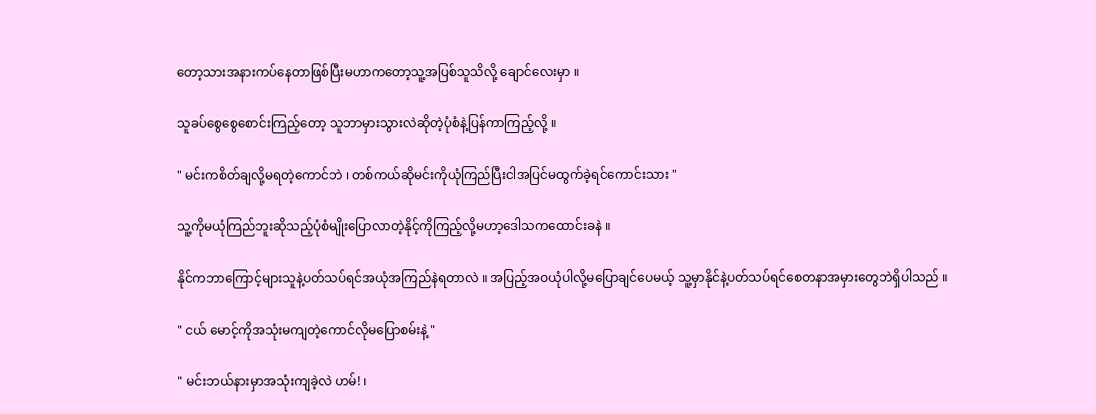တော့သားအနားကပ်နေတာဖြစ်ပြီးမဟာကတော့သူ့အပြစ်သူသိလို့ ချောင်လေးမှာ ။

သူခပ်စွေစွေစောင်းကြည့်တော့ သူဘာမှားသွားလဲဆိုတဲ့ပုံစံနဲ့ပြန်ကာကြည့်လို့ ။

" မင်းကစိတ်ချလို့မရတဲ့ကောင်ဘဲ ၊ တစ်ကယ်ဆိုမင်းကိုယုံကြည်ပြီးငါအပြင်မထွက်ခဲ့ရင်ကောင်းသား "

သူ့ကိုမယုံကြည်ဘူးဆိုသည့်ပုံစံမျိုးပြောလာတဲ့နိုင့်ကိုကြည့်လို့မဟာ့ဒေါသကထောင်းခနဲ ။

နိုင်ကဘာကြောင့်များသူနဲ့ပတ်သပ်ရင်အယုံအကြည်နဲရတာလဲ ။ အပြည့်အဝယုံပါလို့မပြောချင်ပေမယ့် သူ့မှာနိုင်နဲ့ပတ်သပ်ရင်စေတနာအမှားတွေဘဲရှိပါသည် ။

" ငယ် မောင့်ကိုအသုံးမကျတဲ့ကောင်လိုမပြောစမ်းနဲ့ "

" မင်းဘယ်နားမှာအသုံးကျခဲ့လဲ ဟမ်! ၊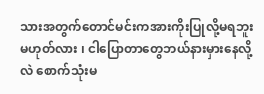သားအတွက်တောင်မင်းကအားကိုးပြုလို့မရဘူးမဟုတ်လား ၊ ငါပြောတာတွေဘယ်နားမှားနေလို့လဲ စောက်သုံးမ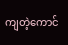ကျတဲ့ကောင်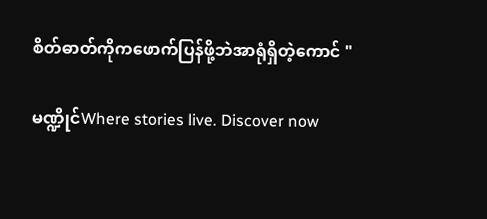စိတ်ဓာတ်ကိုကဖောက်ပြန်ဖို့ဘဲအာရုံရှိတဲ့ကောင် "

မဏ္ဍိုင်Where stories live. Discover now